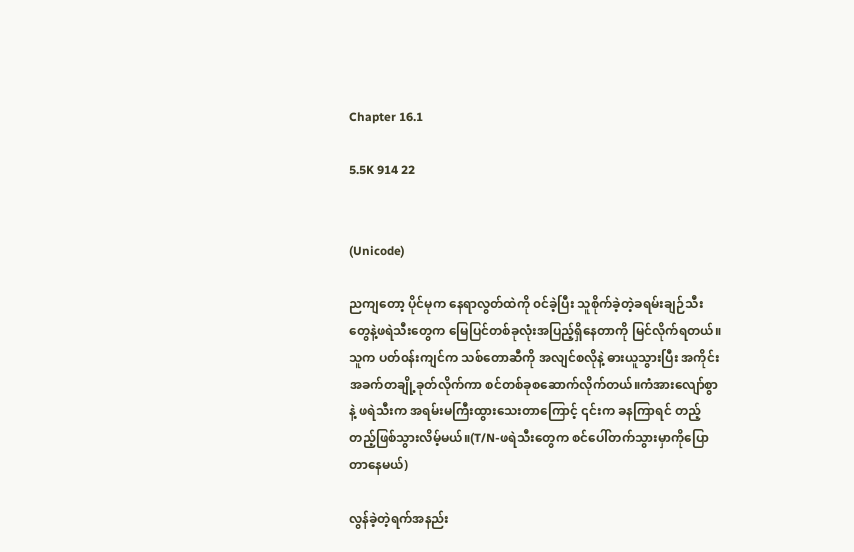Chapter 16.1

5.5K 914 22


(Unicode)

ညကျတော့ ပိုင်မုက နေရာလွတ်ထဲကို ၀င်ခဲ့ပြီး သူစိုက်ခဲ့တဲ့ခရမ်းချဉ်သီးတွေနဲ့ဖရဲသီးတွေက မြေပြင်တစ်ခုလုံးအပြည့်ရှိနေတာကို မြင်လိုက်ရတယ်။သူက ပတ်၀န်းကျင်က သစ်တောဆီကို အလျင်စလိုနဲ့ ဓားယူသွားပြီး အကိုင်းအခက်တချို့ခုတ်လိုက်ကာ စင်တစ်ခုစဆောက်လိုက်တယ်။ကံအားလျော်စွာနဲ့ ဖရဲသီးက အရမ်းမကြီးထွားသေး‌တာကြောင့် ၎င်းက ခနကြာရင် တည့်တည့်ဖြစ်သွားလိမ့်မယ်။(T/N-ဖရဲသီးတွေက စင်ပေါ်တက်သွားမှာကိုပြောတာနေမယ်)

လွန်ခဲ့တဲ့ရက်အနည်း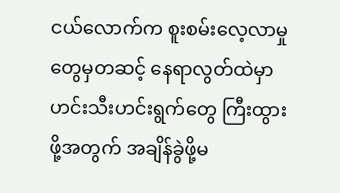ငယ်လောက်က စူးစမ်းလေ့လာမှုတွေမှတဆင့် နေရာလွတ်ထဲမှာ ဟင်းသီးဟင်းရွက်တွေ ကြီးထွားဖို့အတွက် အချိန်ခွဲဖို့မ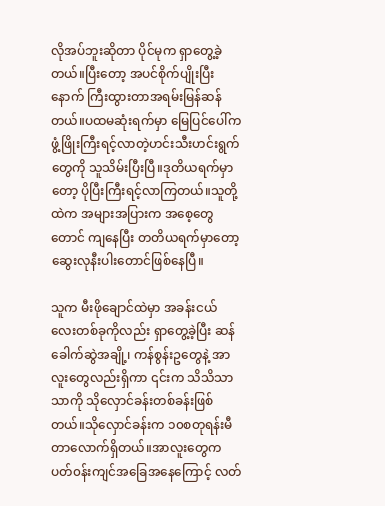လိုအပ်ဘူးဆိုတာ ပိုင်မုက ရှာတွေ့ခဲ့တယ်။ပြီးတော့ အပင်စိုက်ပျိုးပြီးနောက် ကြီးထွားတာအရမ်းမြန်ဆန်တယ်။ပထမဆုံးရက်မှာ မြေပြင်ပေါ်က ဖွံ့ဖြိုးကြီးရင့်လာတဲ့ဟင်းသီးဟင်းရွက်တွေကို သူသိမ်းပြီးပြီ။ဒုတိယရက်မှာတော့ ပိုပြီးကြီးရင့်လာကြတယ်။သူတို့ထဲက အများအပြားက အစေ့တွေတောင် ကျနေပြီး တတိယရက်မှာတော့ ဆွေးလုနီးပါးတောင်ဖြစ်နေပြီ။

သူက မီးဖိုချောင်ထဲမှာ အခန်းငယ်လေးတစ်ခုကိုလည်း ရှာတွေ့ခဲ့ပြီး ဆန်ခေါက်ဆွဲအချို့၊ ကန်စွန်းဥတွေနဲ့ အာလူးတွေလည်းရှိကာ ၎င်းက သိသိသာသာကို သိုလှောင်ခန်းတစ်ခန်းဖြစ်တယ်။သိုလှောင်ခန်းက ၁၀စတုရန်းမီတာလောက်ရှိတယ်။အာလူးတွေက ပတ်၀န်းကျင်အခြေအနေကြောင့် လတ်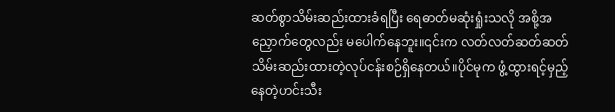ဆတ်စွာသိမ်းဆည်းထားခံရပြီး ရေဓာတ်မဆုံးရှုံးသလို အစို့အညှောက်တွေလည်း မပေါက်နေဘူး။၎င်းက လတ်လတ်ဆတ်ဆတ်သိမ်းဆည်းထားတဲ့လုပ်ငန်းစဉ်ရှိနေတယ်။ပိုင်မုက ဖွံ့ထွားရင့်မှည့်နေတဲ့ဟင်းသီး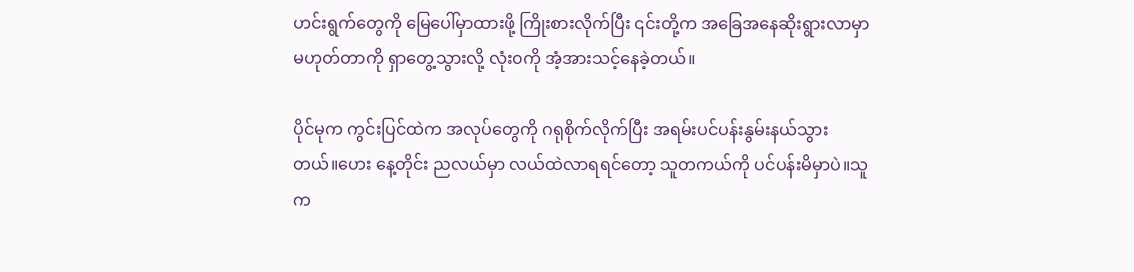ဟင်းရွက်တွေကို မြေပေါ်မှာထားဖို့ ကြိုးစားလိုက်ပြီး ၎င်းတို့က အခြေအနေဆိုးရွားလာမှာမဟုတ်တာကို ရှာတွေ့သွားလို့ လုံး၀ကို အံ့အားသင့်နေခဲ့တယ်။

ပိုင်မုက ကွင်းပြင်ထဲက အလုပ်တွေကို ဂရုစိုက်လိုက်ပြီး အရမ်းပင်ပန်းနွမ်းနယ်သွားတယ်။ဟေး နေ့တိုင်း ညလယ်မှာ လယ်ထဲလာရရင်တော့ သူတကယ်ကို ပင်ပန်းမိမှာပဲ။သူက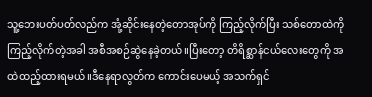သူ့‌ဘေးပတ်ပတ်လည်က အုံ့ဆိုင်းနေတဲ့တောအုပ်ကို ကြည့်လိုက်ပြီး သစ်တောထဲကို ကြည့်လိုက်တဲ့အခါ အစီအစဉ်ဆွဲနေခဲ့တယ်။ပြီးတော့ တိရိစ္ဆာန်ငယ်လေးတွေကို အထဲထည့်ထားရမယ်။ဒီနေရာလွတ်က ကောင်းပေမယ့် အသက်ရှင်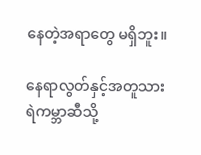နေတဲ့အရာတွေ မရှိဘူး။

နေရာလွတ်နှင့်အတူသားရဲကမ္ဘာဆီသို့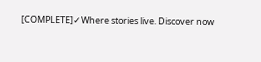[COMPLETE]✓Where stories live. Discover now